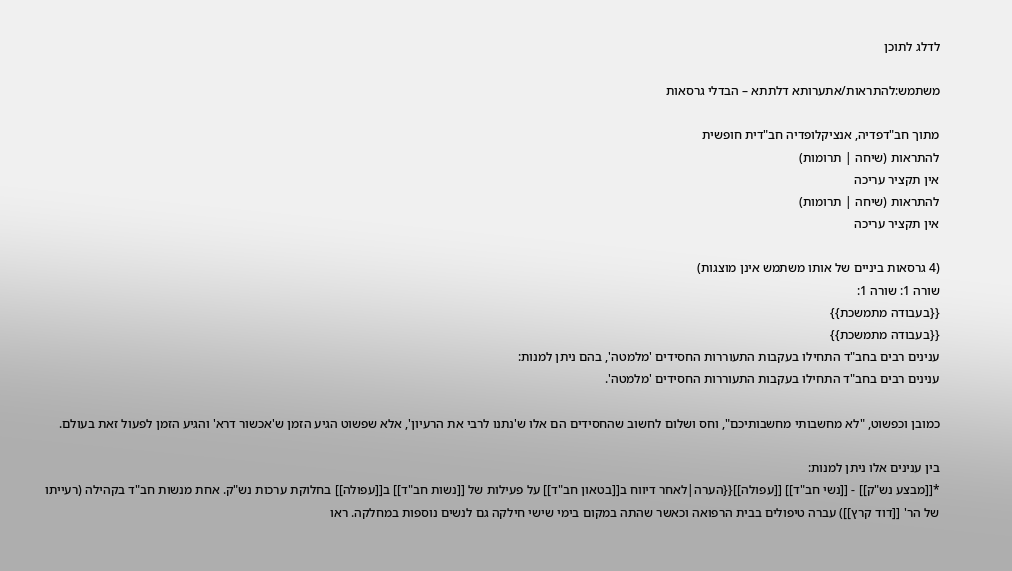לדלג לתוכן

משתמש:להתראות/אתערותא דלתתא – הבדלי גרסאות

מתוך חב"דפדיה, אנציקלופדיה חב"דית חופשית
להתראות (שיחה | תרומות)
אין תקציר עריכה
להתראות (שיחה | תרומות)
אין תקציר עריכה

(4 גרסאות ביניים של אותו משתמש אינן מוצגות)
שורה 1: שורה 1:
{{בעבודה מתמשכת}}
{{בעבודה מתמשכת}}
ענינים רבים בחב"ד התחילו בעקבות התעוררות החסידים 'מלמטה', בהם ניתן למנות:
ענינים רבים בחב"ד התחילו בעקבות התעוררות החסידים 'מלמטה'.

כמובן וכפשוט, "לא מחשבותי מחשבותיכם", וחס ושלום לחשוב שהחסידים הם אלו ש'נתנו לרבי את הרעיון', אלא שפשוט הגיע הזמן ש'אכשור דרא' והגיע הזמן לפעול זאת בעולם.

בין ענינים אלו ניתן למנות:
*[[מבצע נש"ק]] - [[נשי חב"ד]] [[עפולה]]{{הערה|לאחר דיווח ב[[בטאון חב"ד]] על פעילות של [[נשות חב"ד]] ב[[עפולה]] בחלוקת ערכות נש"ק. אחת מנשות חב"ד בקהילה (רעייתו של הר' [[דוד קרץ]]) עברה טיפולים בבית הרפואה וכאשר שהתה במקום בימי שישי חילקה גם לנשים נוספות במחלקה. ראו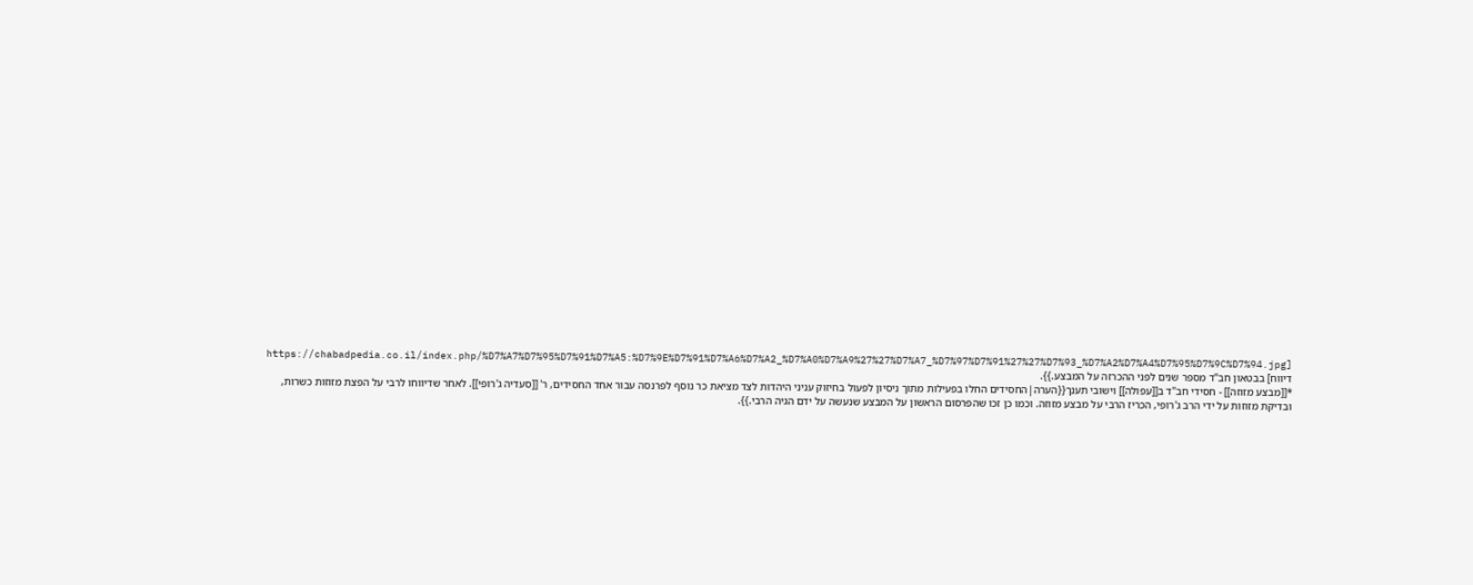[https://chabadpedia.co.il/index.php/%D7%A7%D7%95%D7%91%D7%A5:%D7%9E%D7%91%D7%A6%D7%A2_%D7%A0%D7%A9%27%27%D7%A7_%D7%97%D7%91%27%27%D7%93_%D7%A2%D7%A4%D7%95%D7%9C%D7%94.jpg דיווח] בבטאון חב"ד מספר שנים לפני ההכרזה על המבצע.}}.
*[[מבצע מזוזה]] - חסידי חב"ד ב[[עפולה]] וישובי תענך{{הערה|החסידים החלו בפעילות מתוך ניסיון לפעול בחיזוק עניני היהדות לצד מציאת כר נוסף לפרנסה עבור אחד החסידים, ר' [[סעדיה ג'רופי]]. לאחר שדיווחו לרבי על הפצת מזוזות כשרות, ובדיקת מזוזות על ידי הרב ג'רופי, הכריז הרבי על מבצע מזוזה. וכמו כן זכו שהפרסום הראשון על המבצע שנעשה על ידם הגיה הרבי.}}.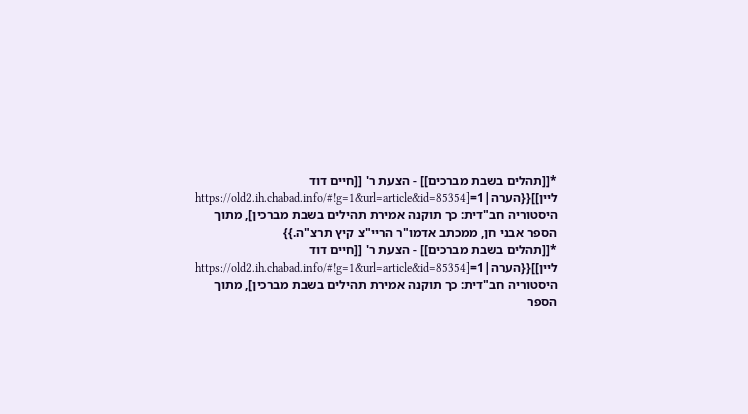*[[תהלים בשבת מברכים]] - הצעת ר' [[חיים דוד ליין]]{{הערה|1=[https://old2.ih.chabad.info/#!g=1&url=article&id=85354 היסטוריה חב"דית: כך תוקנה אמירת תהילים בשבת מברכין], מתוך הספר אבני חן, ממכתב אדמו"ר הריי"צ קיץ תרצ"ה.}}
*[[תהלים בשבת מברכים]] - הצעת ר' [[חיים דוד ליין]]{{הערה|1=[https://old2.ih.chabad.info/#!g=1&url=article&id=85354 היסטוריה חב"דית: כך תוקנה אמירת תהילים בשבת מברכין], מתוך הספר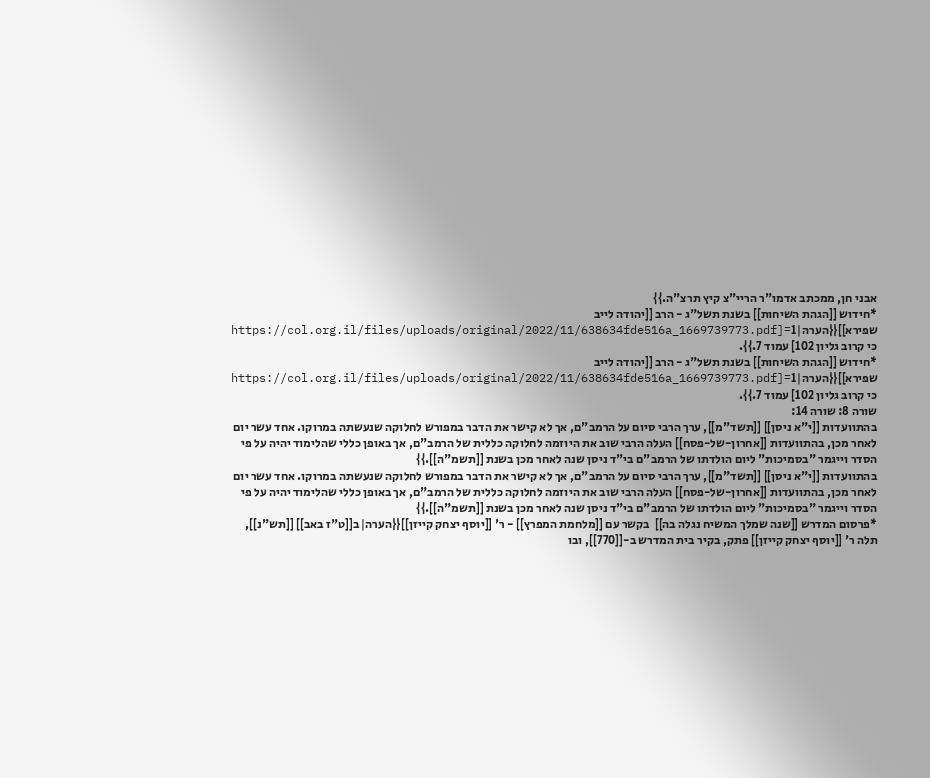אבני חן, ממכתב אדמו"ר הריי"צ קיץ תרצ"ה.}}
*חידוש [[הגהת השיחות]] בשנת תשל"ג - הרב [[יהודה לייב שפירא]]{{הערה|1=[https://col.org.il/files/uploads/original/2022/11/638634fde516a_1669739773.pdf כי קרוב גליון 102] עמוד 7.}}.
*חידוש [[הגהת השיחות]] בשנת תשל"ג - הרב [[יהודה לייב שפירא]]{{הערה|1=[https://col.org.il/files/uploads/original/2022/11/638634fde516a_1669739773.pdf כי קרוב גליון 102] עמוד 7.}}.
שורה 8: שורה 14:
בהתוועדות [[י"א ניסן]] [[תשד"מ]], ערך הרבי סיום על הרמב"ם, אך לא קישר את הדבר במפורש לחלוקה שנעשתה במרוקו. אחד עשר יום לאחר מכן, בהתוועדות [[אחרון-של-פסח]] העלה הרבי שוב את היוזמה לחלוקה כללית של הרמב"ם, אך באופן כללי שהלימוד יהיה על פי הסדר וייגמר "בסמיכות" ליום הולדתו של הרמב"ם בי"ד ניסן שנה לאחר מכן בשנת [[תשמ"ה]].}}
בהתוועדות [[י"א ניסן]] [[תשד"מ]], ערך הרבי סיום על הרמב"ם, אך לא קישר את הדבר במפורש לחלוקה שנעשתה במרוקו. אחד עשר יום לאחר מכן, בהתוועדות [[אחרון-של-פסח]] העלה הרבי שוב את היוזמה לחלוקה כללית של הרמב"ם, אך באופן כללי שהלימוד יהיה על פי הסדר וייגמר "בסמיכות" ליום הולדתו של הרמב"ם בי"ד ניסן שנה לאחר מכן בשנת [[תשמ"ה]].}}
*פרסום המדרש [[שנה שמלך המשיח נגלה בה]]  בקשר עם [[מלחמת המפרץ]] - ר' [[יוסף יצחק קייזן]]{{הערה|ב[[ט"ז באב]] [[תש"נ]], תלה ר' [[יוסף יצחק קייזן]] פתק, בקיר בית המדרש ב-[[770]], ובו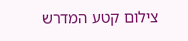צילום קטע המדרש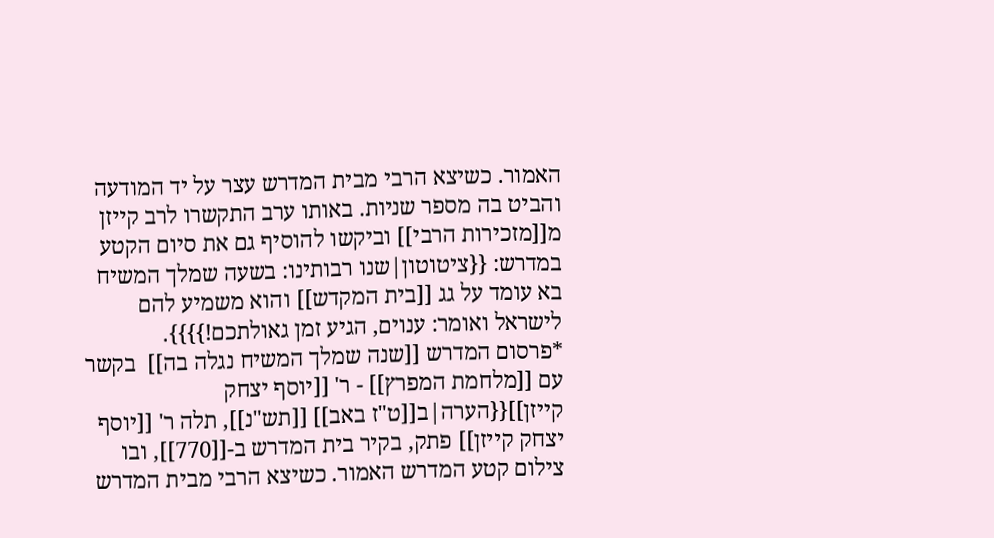האמור. כשיצא הרבי מבית המדרש עצר על יד המודעה והביט בה מספר שניות. באותו ערב התקשרו לרב קייזן מ[[מזכירות הרבי]] וביקשו להוסיף גם את סיום הקטע במדרש: {{ציטוטון|שנו רבותינו: בשעה שמלך המשיח בא עומד על גג [[בית המקדש]] והוא משמיע להם לישראל ואומר: ענוים, הגיע זמן גאולתכם!}}}}.
*פרסום המדרש [[שנה שמלך המשיח נגלה בה]]  בקשר עם [[מלחמת המפרץ]] - ר' [[יוסף יצחק קייזן]]{{הערה|ב[[ט"ז באב]] [[תש"נ]], תלה ר' [[יוסף יצחק קייזן]] פתק, בקיר בית המדרש ב-[[770]], ובו צילום קטע המדרש האמור. כשיצא הרבי מבית המדרש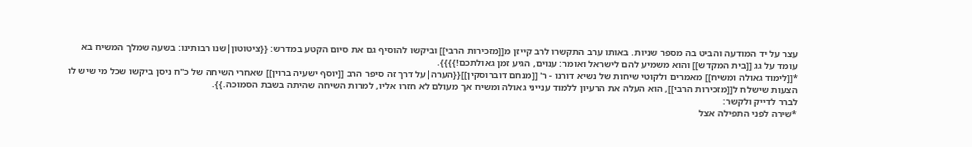עצר על יד המודעה והביט בה מספר שניות. באותו ערב התקשרו לרב קייזן מ[[מזכירות הרבי]] וביקשו להוסיף גם את סיום הקטע במדרש: {{ציטוטון|שנו רבותינו: בשעה שמלך המשיח בא עומד על גג [[בית המקדש]] והוא משמיע להם לישראל ואומר: ענוים, הגיע זמן גאולתכם!}}}}.
*[[לימוד גאולה ומשיח]] מאמרים ולקוטי שיחות של נשיא דורנו - ר' [[מנחם דוברוסקין]]{{הערה|על דרך זה סיפר הרב [[יוסף ישעיה ברוין]] שאחרי השיחה של כ"ח ניסן ביקשו שכל מי שיש לו הצעות שישלח ל[[מזכירות הרבי]], הוא העלה את הרעיון ללמוד ענייני גאולה ומשיח אך מעולם לא חזרו אליו, למרות השיחה שהיתה בשבת הסמוכה.}}.
לברר לדייק ולקשר:
*שירה לפני התפילה אצל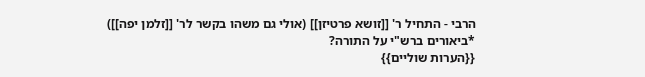הרבי - התחיל ר' [[זושא פרטיזן]] (אולי גם משהו בקשר לר' [[זלמן יפה]])
*ביאורים ברש"י על התורה?
{{הערות שוליים}}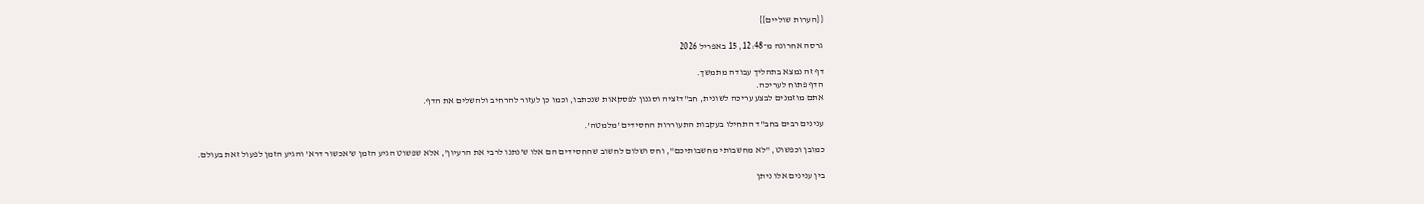{{הערות שוליים}}

גרסה אחרונה מ־12:48, 15 באפריל 2026

דף זה נמצא בתהליך עבודה מתמשך.
הדף פתוח לעריכה.
אתם מוזמנים לבצע עריכה לשונית, חב"דזציה וסגנון לפסקאות שנכתבו, וכמו כן לעזור להרחיב ולהשלים את הדף.

ענינים רבים בחב"ד התחילו בעקבות התעוררות החסידים 'מלמטה'.

כמובן וכפשוט, "לא מחשבותי מחשבותיכם", וחס ושלום לחשוב שהחסידים הם אלו ש'נתנו לרבי את הרעיון', אלא שפשוט הגיע הזמן ש'אכשור דרא' והגיע הזמן לפעול זאת בעולם.

בין ענינים אלו ניתן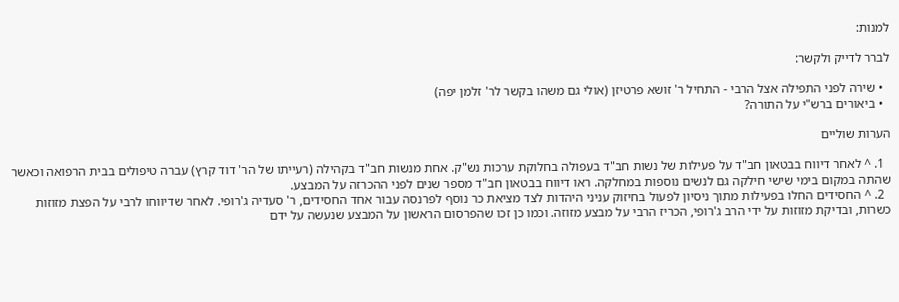למנות:

לברר לדייק ולקשר:

  • שירה לפני התפילה אצל הרבי - התחיל ר' זושא פרטיזן (אולי גם משהו בקשר לר' זלמן יפה)
  • ביאורים ברש"י על התורה?

הערות שוליים

  1. ^ לאחר דיווח בבטאון חב"ד על פעילות של נשות חב"ד בעפולה בחלוקת ערכות נש"ק. אחת מנשות חב"ד בקהילה (רעייתו של הר' דוד קרץ) עברה טיפולים בבית הרפואה וכאשר שהתה במקום בימי שישי חילקה גם לנשים נוספות במחלקה. ראו דיווח בבטאון חב"ד מספר שנים לפני ההכרזה על המבצע.
  2. ^ החסידים החלו בפעילות מתוך ניסיון לפעול בחיזוק עניני היהדות לצד מציאת כר נוסף לפרנסה עבור אחד החסידים, ר' סעדיה ג'רופי. לאחר שדיווחו לרבי על הפצת מזוזות כשרות, ובדיקת מזוזות על ידי הרב ג'רופי, הכריז הרבי על מבצע מזוזה. וכמו כן זכו שהפרסום הראשון על המבצע שנעשה על ידם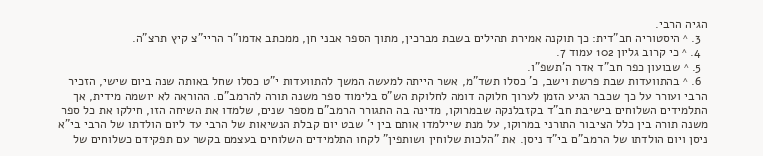הגיה הרבי.
  3. ^ היסטוריה חב"דית: כך תוקנה אמירת תהילים בשבת מברכין, מתוך הספר אבני חן, ממכתב אדמו"ר הריי"צ קיץ תרצ"ה.
  4. ^ כי קרוב גליון 102 עמוד 7.
  5. ^ שבועון כפר חב"ד אדר ה'תשפ"ו.
  6. ^ בהתוועדות שבת פרשת וישב, כ' כסלו תשד"מ, אשר הייתה למעשה המשך להתוועדות י"ט כסלו שחל באותה שנה ביום שישי, הזכיר הרבי ועורר על כך שכבר הגיע הזמן לערוך חלוקה דומה לחלוקת הש"ס בלימוד ספר משנה תורה להרמב"ם. ההוראה לא יושמה מידית, אך התלמידים השלוחים בישיבת חב"ד בקזבלנקה שבמרוקו, מדינה בה התגורר הרמב"ם מספר שנים, שלמדו את השיחה הזו, חילקו את כל ספר משנה תורה בין כלל הציבור התורני במרוקו, על מנת שיילמדו אותם בין י' שבט יום קבלת הנשיאות של הרבי עד ליום הולדתו של הרבי בי"א ניסן ויום הולדתו של הרמב"ם בי"ד ניסן. את "הלכות שלוחין ושותפין" לקחו התלמידים השלוחים בעצמם בקשר עם תפקידם כשלוחים של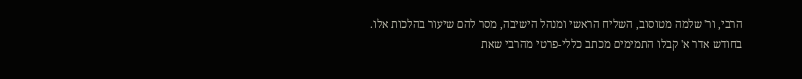הרבי, ור' שלמה מטוסוב, השליח הראשי ומנהל הישיבה, מסר להם שיעור בהלכות אלו. בחודש אדר א' קבלו התמימים מכתב כללי-פרטי מהרבי שאת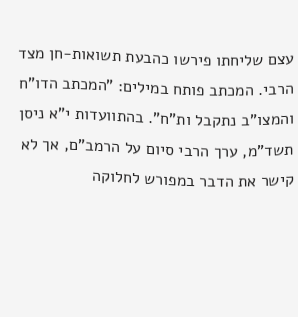עצם שליחתו פירשו כהבעת תשואות-חן מצד הרבי. המכתב פותח במילים: "המכתב הדו"ח והמצו"ב נתקבל ות"ח". בהתוועדות י"א ניסן תשד"מ, ערך הרבי סיום על הרמב"ם, אך לא קישר את הדבר במפורש לחלוקה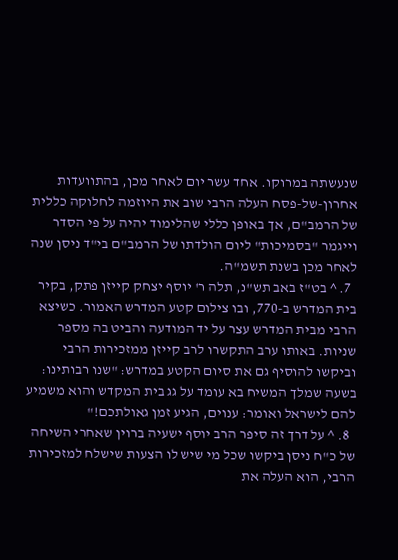שנעשתה במרוקו. אחד עשר יום לאחר מכן, בהתוועדות אחרון-של-פסח העלה הרבי שוב את היוזמה לחלוקה כללית של הרמב"ם, אך באופן כללי שהלימוד יהיה על פי הסדר וייגמר "בסמיכות" ליום הולדתו של הרמב"ם בי"ד ניסן שנה לאחר מכן בשנת תשמ"ה.
  7. ^ בט"ז באב תש"נ, תלה ר' יוסף יצחק קייזן פתק, בקיר בית המדרש ב-770, ובו צילום קטע המדרש האמור. כשיצא הרבי מבית המדרש עצר על יד המודעה והביט בה מספר שניות. באותו ערב התקשרו לרב קייזן ממזכירות הרבי וביקשו להוסיף גם את סיום הקטע במדרש: "שנו רבותינו: בשעה שמלך המשיח בא עומד על גג בית המקדש והוא משמיע להם לישראל ואומר: ענוים, הגיע זמן גאולתכם!"
  8. ^ על דרך זה סיפר הרב יוסף ישעיה ברוין שאחרי השיחה של כ"ח ניסן ביקשו שכל מי שיש לו הצעות שישלח למזכירות הרבי, הוא העלה את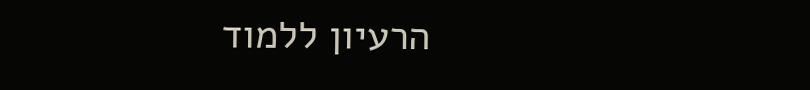הרעיון ללמוד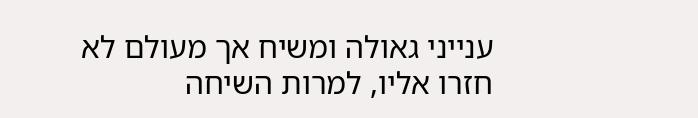ענייני גאולה ומשיח אך מעולם לא חזרו אליו, למרות השיחה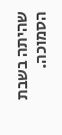שהיתה בשבת הסמוכה.